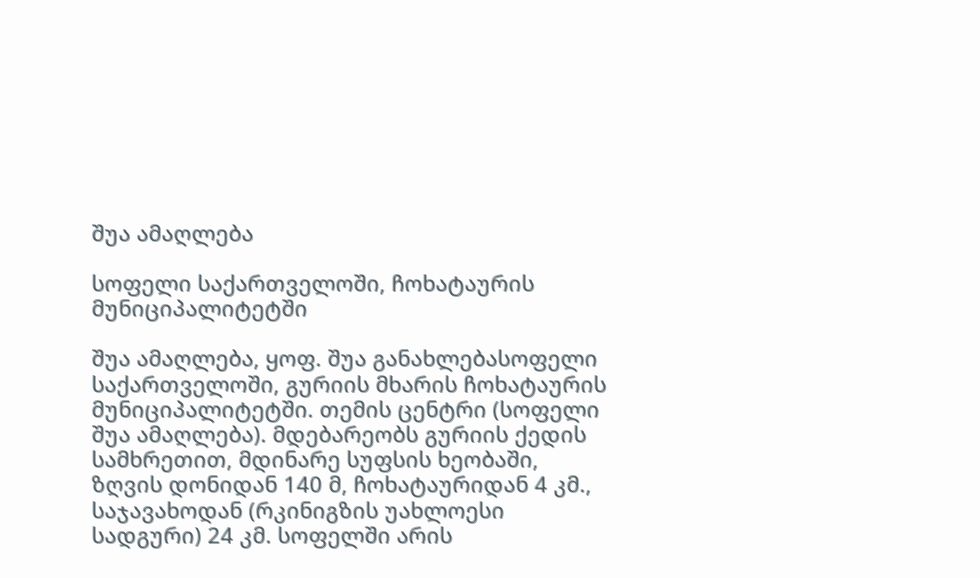შუა ამაღლება

სოფელი საქართველოში, ჩოხატაურის მუნიციპალიტეტში

შუა ამაღლება, ყოფ. შუა განახლებასოფელი საქართველოში, გურიის მხარის ჩოხატაურის მუნიციპალიტეტში. თემის ცენტრი (სოფელი შუა ამაღლება). მდებარეობს გურიის ქედის სამხრეთით, მდინარე სუფსის ხეობაში, ზღვის დონიდან 140 მ, ჩოხატაურიდან 4 კმ., საჯავახოდან (რკინიგზის უახლოესი სადგური) 24 კმ. სოფელში არის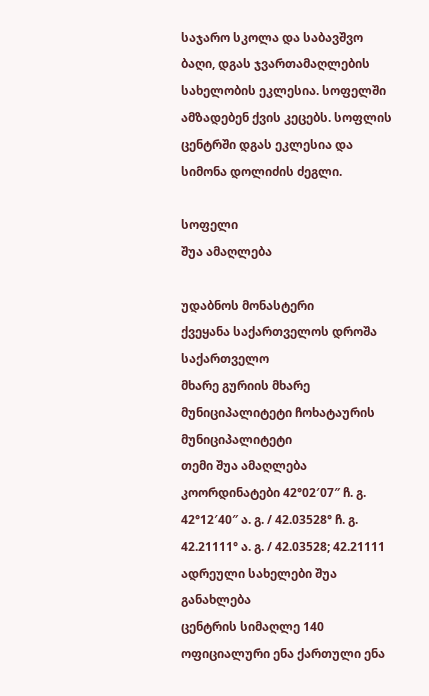საჯარო სკოლა და საბავშვო ბაღი, დგას ჯვართამაღლების სახელობის ეკლესია. სოფელში ამზადებენ ქვის კეცებს. სოფლის ცენტრში დგას ეკლესია და სიმონა დოლიძის ძეგლი.

სოფელი
შუა ამაღლება

უდაბნოს მონასტერი
ქვეყანა საქართველოს დროშა საქართველო
მხარე გურიის მხარე
მუნიციპალიტეტი ჩოხატაურის მუნიციპალიტეტი
თემი შუა ამაღლება
კოორდინატები 42°02′07″ ჩ. გ. 42°12′40″ ა. გ. / 42.03528° ჩ. გ. 42.21111° ა. გ. / 42.03528; 42.21111
ადრეული სახელები შუა განახლება
ცენტრის სიმაღლე 140
ოფიციალური ენა ქართული ენა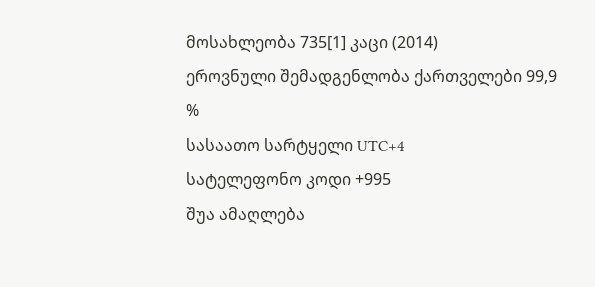მოსახლეობა 735[1] კაცი (2014)
ეროვნული შემადგენლობა ქართველები 99,9 %
სასაათო სარტყელი UTC+4
სატელეფონო კოდი +995
შუა ამაღლება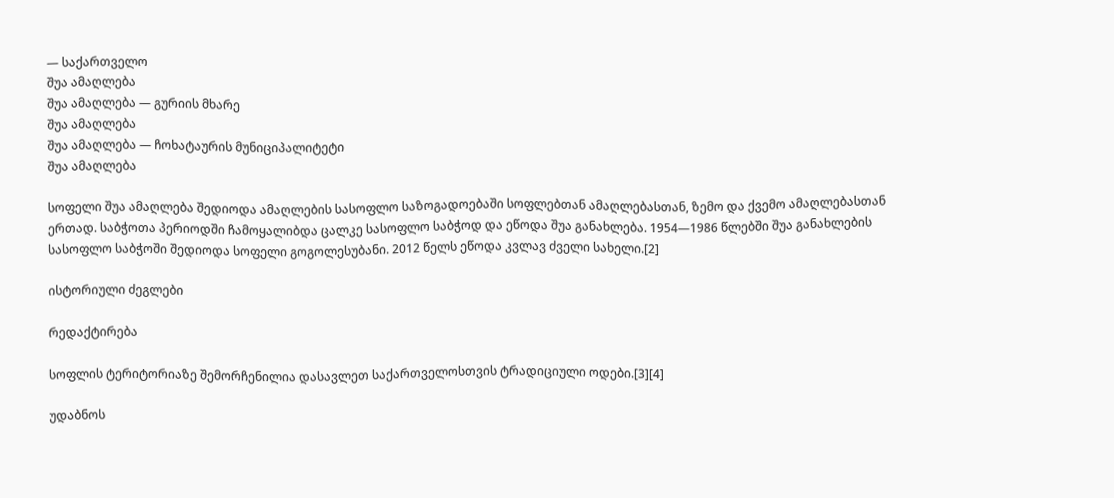— საქართველო
შუა ამაღლება
შუა ამაღლება — გურიის მხარე
შუა ამაღლება
შუა ამაღლება — ჩოხატაურის მუნიციპალიტეტი
შუა ამაღლება

სოფელი შუა ამაღლება შედიოდა ამაღლების სასოფლო საზოგადოებაში სოფლებთან ამაღლებასთან, ზემო და ქვემო ამაღლებასთან ერთად. საბჭოთა პერიოდში ჩამოყალიბდა ცალკე სასოფლო საბჭოდ და ეწოდა შუა განახლება. 1954—1986 წლებში შუა განახლების სასოფლო საბჭოში შედიოდა სოფელი გოგოლესუბანი. 2012 წელს ეწოდა კვლავ ძველი სახელი.[2]

ისტორიული ძეგლები

რედაქტირება

სოფლის ტერიტორიაზე შემორჩენილია დასავლეთ საქართველოსთვის ტრადიციული ოდები.[3][4]

უდაბნოს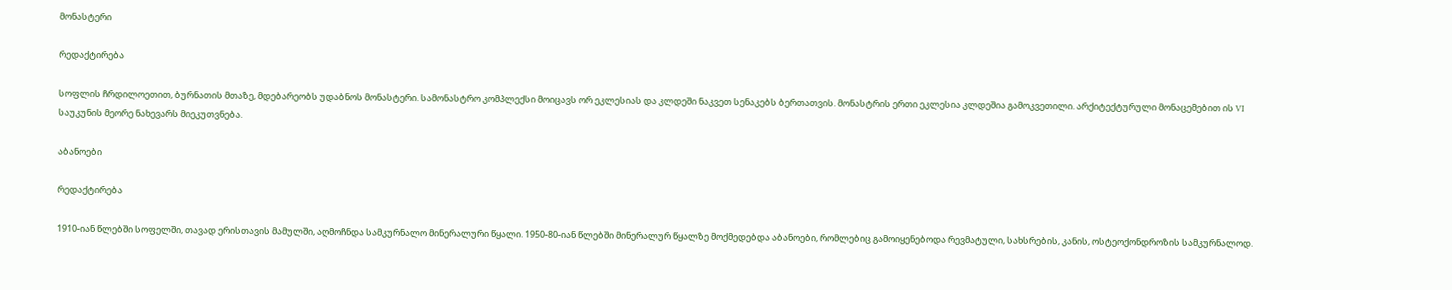მონასტერი

რედაქტირება

სოფლის ჩრდილოეთით, ბურნათის მთაზე, მდებარეობს უდაბნოს მონასტერი. სამონასტრო კომპლექსი მოიცავს ორ ეკლესიას და კლდეში ნაკვეთ სენაკებს ბერთათვის. მონასტრის ერთი ეკლესია კლდეშია გამოკვეთილი. არქიტექტურული მონაცემებით ის VI საუკუნის მეორე ნახევარს მიეკუთვნება.

აბანოები

რედაქტირება

1910-იან წლებში სოფელში, თავად ერისთავის მამულში, აღმოჩნდა სამკურნალო მინერალური წყალი. 1950-80-იან წლებში მინერალურ წყალზე მოქმედებდა აბანოები, რომლებიც გამოიყენებოდა რევმატული, სახსრების, კანის, ოსტეოქონდროზის სამკურნალოდ.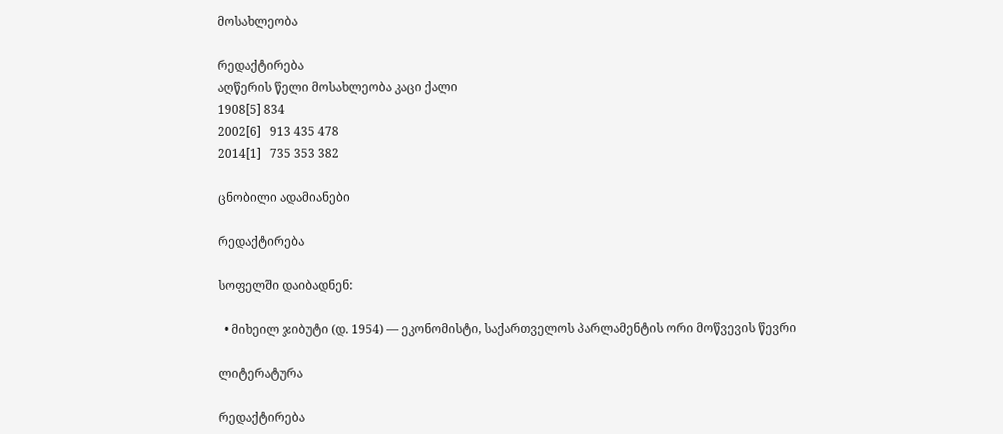მოსახლეობა

რედაქტირება
აღწერის წელი მოსახლეობა კაცი ქალი
1908[5] 834
2002[6]   913 435 478
2014[1]   735 353 382

ცნობილი ადამიანები

რედაქტირება

სოფელში დაიბადნენ:

  • მიხეილ ჯიბუტი (დ. 1954) — ეკონომისტი, საქართველოს პარლამენტის ორი მოწვევის წევრი

ლიტერატურა

რედაქტირება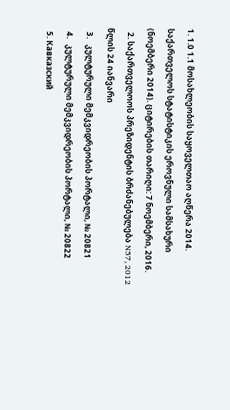1. 1.0 1.1 მოსახლეობის საყოველთაო აღწერა 2014. საქართველოს სტატისტიკის ეროვნული სამსახური (ნოემბერი 2014). ციტირების თარიღი: 7 ნოემბერი, 2016.
  2. საქართველოოს პრეზიდენტის ბრძანებულება N57, 2012 წლის 24 იანვარი
  3.   კულტურული მემკვიდრეობის პორტალი, № 20821
  4.   კულტურული მემკვიდრეობის პორტალი, № 20822
  5. Кавказский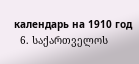календарь на 1910 год
  6. საქართველოს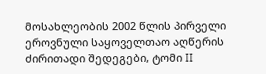მოსახლეობის 2002 წლის პირველი ეროვნული საყოველთაო აღწერის ძირითადი შედეგები, ტომი II